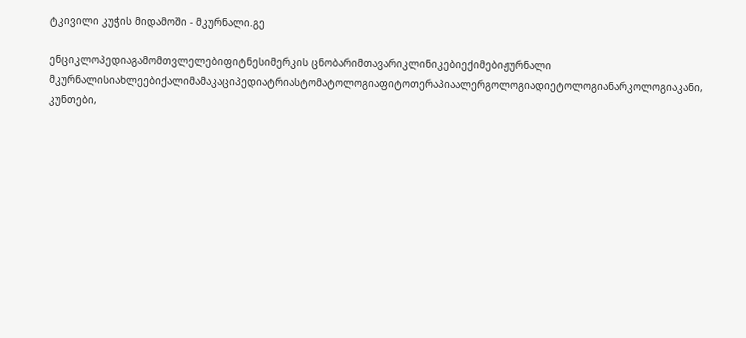ტკივილი კუჭის მიდამოში - მკურნალი.გე

ენციკლოპედიაგამომთვლელებიფიტნესიმერკის ცნობარიმთავარიკლინიკებიექიმებიჟურნალი მკურნალისიახლეებიქალიმამაკაციპედიატრიასტომატოლოგიაფიტოთერაპიაალერგოლოგიადიეტოლოგიანარკოლოგიაკანი, კუნთები,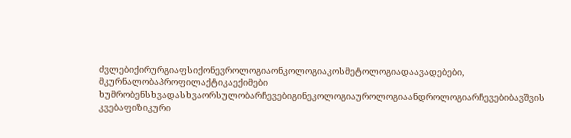ძვლებიქირურგიაფსიქონევროლოგიაონკოლოგიაკოსმეტოლოგიადაავადებები, მკურნალობაპროფილაქტიკაექიმები ხუმრობენსხვადასხვაორსულობარჩევებიგინეკოლოგიაუროლოგიაანდროლოგიარჩევებიბავშვის კვებაფიზიკური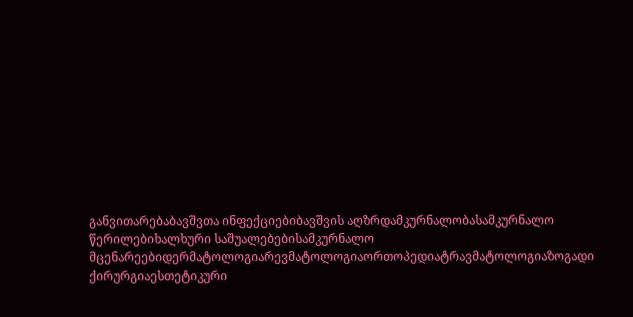განვითარებაბავშვთა ინფექციებიბავშვის აღზრდამკურნალობასამკურნალო წერილებიხალხური საშუალებებისამკურნალო მცენარეებიდერმატოლოგიარევმატოლოგიაორთოპედიატრავმატოლოგიაზოგადი ქირურგიაესთეტიკური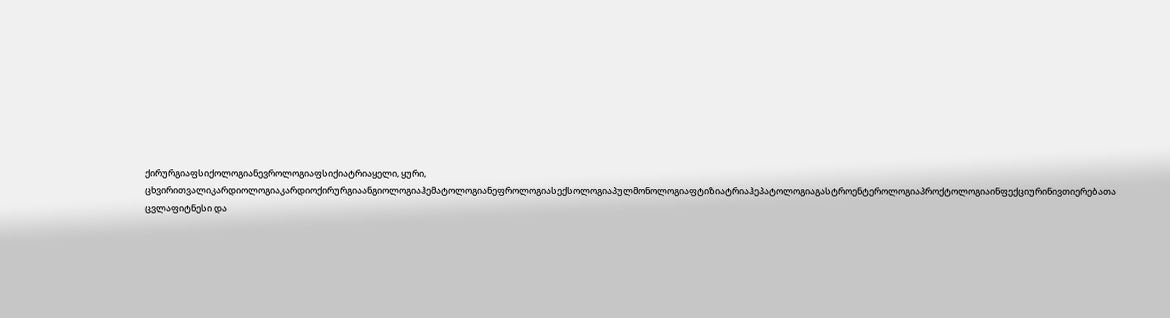ქირურგიაფსიქოლოგიანევროლოგიაფსიქიატრიაყელი, ყური, ცხვირითვალიკარდიოლოგიაკარდიოქირურგიაანგიოლოგიაჰემატოლოგიანეფროლოგიასექსოლოგიაპულმონოლოგიაფტიზიატრიაჰეპატოლოგიაგასტროენტეროლოგიაპროქტოლოგიაინფექციურინივთიერებათა ცვლაფიტნესი და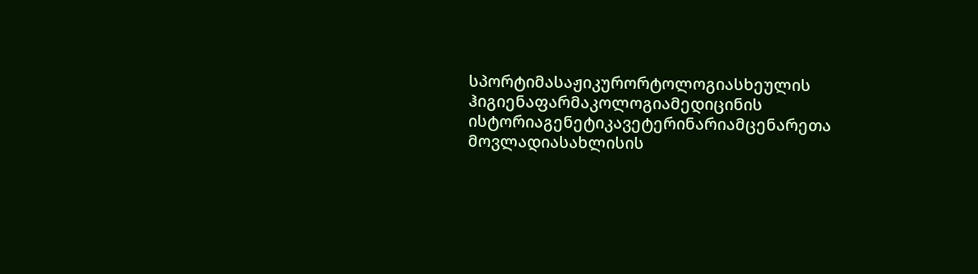სპორტიმასაჟიკურორტოლოგიასხეულის ჰიგიენაფარმაკოლოგიამედიცინის ისტორიაგენეტიკავეტერინარიამცენარეთა მოვლადიასახლისის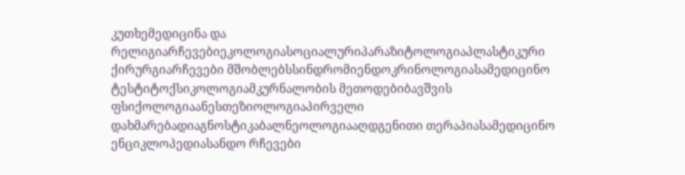კუთხემედიცინა და რელიგიარჩევებიეკოლოგიასოციალურიპარაზიტოლოგიაპლასტიკური ქირურგიარჩევები მშობლებსსინდრომიენდოკრინოლოგიასამედიცინო ტესტიტოქსიკოლოგიამკურნალობის მეთოდებიბავშვის ფსიქოლოგიაანესთეზიოლოგიაპირველი დახმარებადიაგნოსტიკაბალნეოლოგიააღდგენითი თერაპიასამედიცინო ენციკლოპედიასანდო რჩევები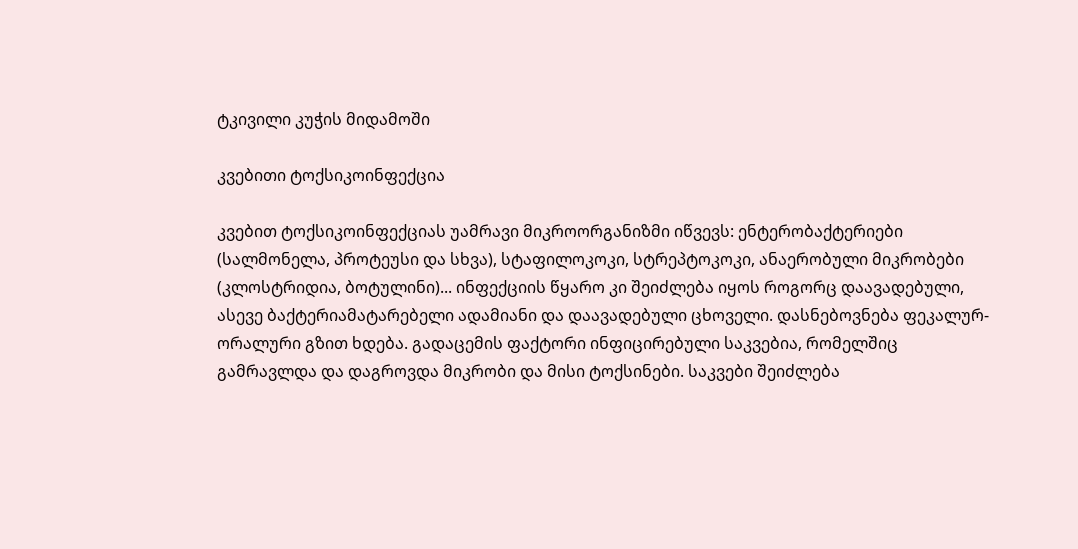ტკივილი კუჭის მიდამოში

კვებითი ტოქსიკოინფექცია

კვებით ტოქსიკოინფექციას უამრავი მიკროორგანიზმი იწვევს: ენტერობაქტერიები (სალმონელა, პროტეუსი და სხვა), სტაფილოკოკი, სტრეპტოკოკი, ანაერობული მიკრობები (კლოსტრიდია, ბოტულინი)... ინფექციის წყარო კი შეიძლება იყოს როგორც დაავადებული, ასევე ბაქტერიამატარებელი ადამიანი და დაავადებული ცხოველი. დასნებოვნება ფეკალურ-ორალური გზით ხდება. გადაცემის ფაქტორი ინფიცირებული საკვებია, რომელშიც გამრავლდა და დაგროვდა მიკრობი და მისი ტოქსინები. საკვები შეიძლება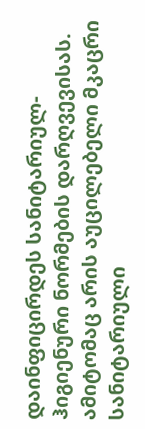დაინფიცირდეს სანიტარიულ-ჰიგიენური ნორმების დარღვევისას. ამიტომაც არის აუცილებელი მკაცრი სანიტარიული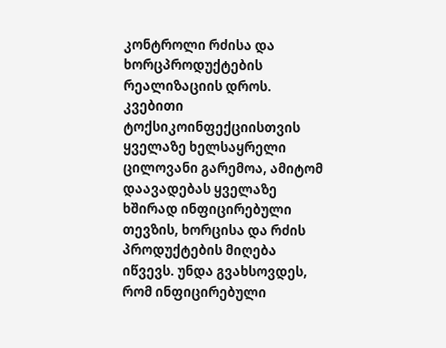კონტროლი რძისა და ხორცპროდუქტების რეალიზაციის დროს. კვებითი ტოქსიკოინფექციისთვის ყველაზე ხელსაყრელი ცილოვანი გარემოა, ამიტომ დაავადებას ყველაზე ხშირად ინფიცირებული თევზის, ხორცისა და რძის პროდუქტების მიღება იწვევს. უნდა გვახსოვდეს, რომ ინფიცირებული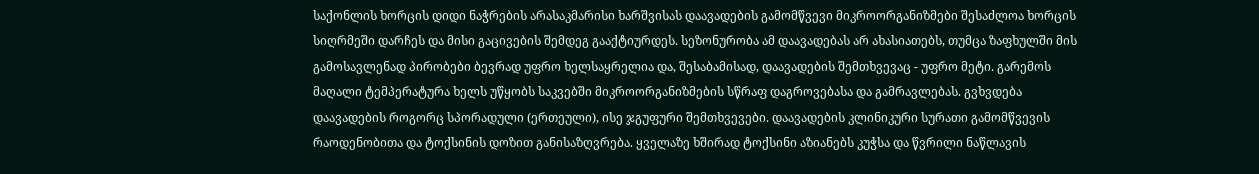საქონლის ხორცის დიდი ნაჭრების არასაკმარისი ხარშვისას დაავადების გამომწვევი მიკროორგანიზმები შესაძლოა ხორცის სიღრმეში დარჩეს და მისი გაცივების შემდეგ გააქტიურდეს. სეზონურობა ამ დაავადებას არ ახასიათებს, თუმცა ზაფხულში მის გამოსავლენად პირობები ბევრად უფრო ხელსაყრელია და, შესაბამისად, დაავადების შემთხვევაც - უფრო მეტი. გარემოს მაღალი ტემპერატურა ხელს უწყობს საკვებში მიკროორგანიზმების სწრაფ დაგროვებასა და გამრავლებას. გვხვდება დაავადების როგორც სპორადული (ერთეული), ისე ჯგუფური შემთხვევები. დაავადების კლინიკური სურათი გამომწვევის რაოდენობითა და ტოქსინის დოზით განისაზღვრება. ყველაზე ხშირად ტოქსინი აზიანებს კუჭსა და წვრილი ნაწლავის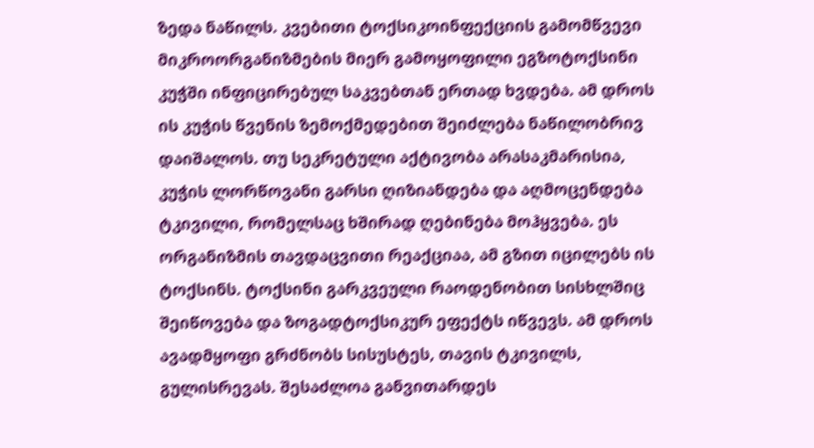ზედა ნაწილს. კვებითი ტოქსიკოინფექციის გამომწვევი მიკროორგანიზმების მიერ გამოყოფილი ეგზოტოქსინი კუჭში ინფიცირებულ საკვებთან ერთად ხვდება. ამ დროს ის კუჭის წვენის ზემოქმედებით შეიძლება ნაწილობრივ დაიშალოს. თუ სეკრეტული აქტივობა არასაკმარისია, კუჭის ლორწოვანი გარსი ღიზიანდება და აღმოცენდება ტკივილი, რომელსაც ხშირად ღებინება მოჰყვება. ეს ორგანიზმის თავდაცვითი რეაქციაა, ამ გზით იცილებს ის ტოქსინს. ტოქსინი გარკვეული რაოდენობით სისხლშიც შეიწოვება და ზოგადტოქსიკურ ეფექტს იწვევს. ამ დროს ავადმყოფი გრძნობს სისუსტეს, თავის ტკივილს, გულისრევას. შესაძლოა განვითარდეს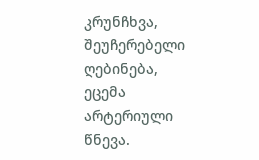კრუნჩხვა, შეუჩერებელი ღებინება, ეცემა არტერიული წნევა.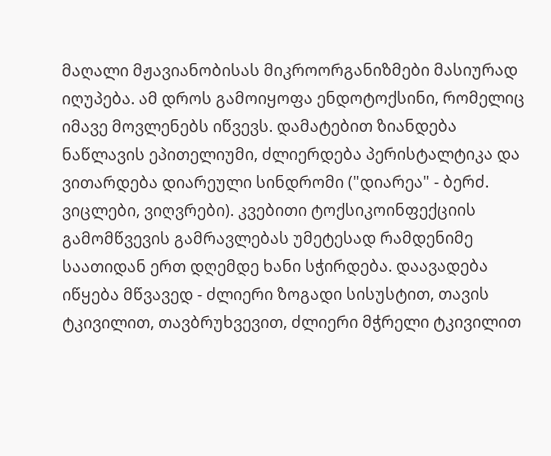მაღალი მჟავიანობისას მიკროორგანიზმები მასიურად იღუპება. ამ დროს გამოიყოფა ენდოტოქსინი, რომელიც იმავე მოვლენებს იწვევს. დამატებით ზიანდება ნაწლავის ეპითელიუმი, ძლიერდება პერისტალტიკა და ვითარდება დიარეული სინდრომი ("დიარეა" - ბერძ. ვიცლები, ვიღვრები). კვებითი ტოქსიკოინფექციის გამომწვევის გამრავლებას უმეტესად რამდენიმე საათიდან ერთ დღემდე ხანი სჭირდება. დაავადება იწყება მწვავედ - ძლიერი ზოგადი სისუსტით, თავის ტკივილით, თავბრუხვევით, ძლიერი მჭრელი ტკივილით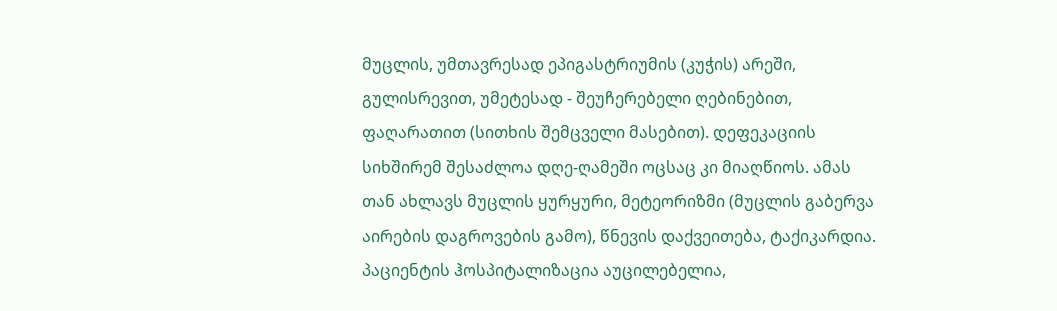მუცლის, უმთავრესად ეპიგასტრიუმის (კუჭის) არეში, გულისრევით, უმეტესად - შეუჩერებელი ღებინებით, ფაღარათით (სითხის შემცველი მასებით). დეფეკაციის სიხშირემ შესაძლოა დღე-ღამეში ოცსაც კი მიაღწიოს. ამას თან ახლავს მუცლის ყურყური, მეტეორიზმი (მუცლის გაბერვა აირების დაგროვების გამო), წნევის დაქვეითება, ტაქიკარდია. პაციენტის ჰოსპიტალიზაცია აუცილებელია,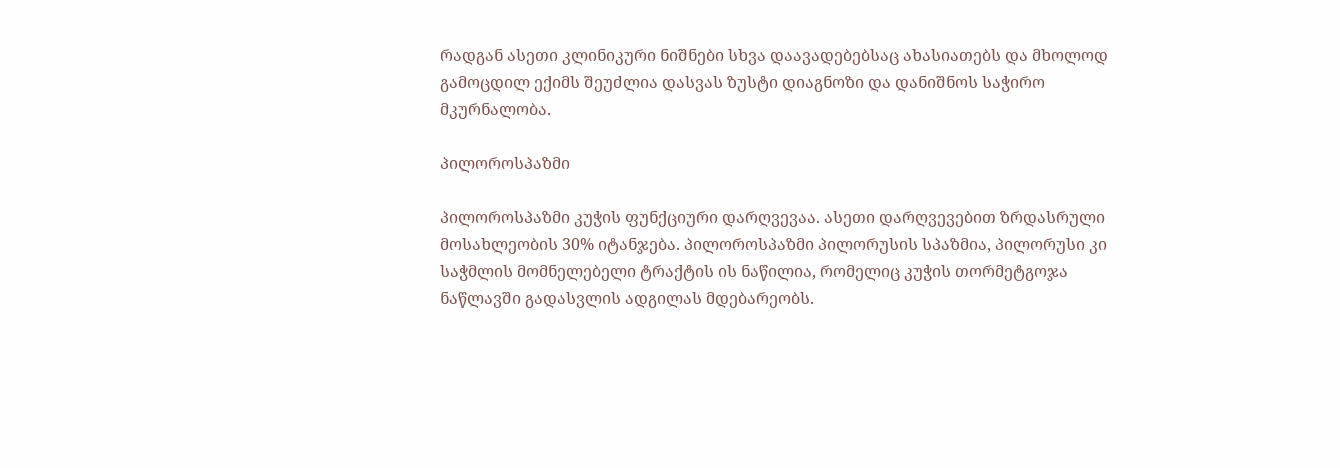რადგან ასეთი კლინიკური ნიშნები სხვა დაავადებებსაც ახასიათებს და მხოლოდ გამოცდილ ექიმს შეუძლია დასვას ზუსტი დიაგნოზი და დანიშნოს საჭირო მკურნალობა.

პილოროსპაზმი

პილოროსპაზმი კუჭის ფუნქციური დარღვევაა. ასეთი დარღვევებით ზრდასრული მოსახლეობის 30% იტანჯება. პილოროსპაზმი პილორუსის სპაზმია, პილორუსი კი საჭმლის მომნელებელი ტრაქტის ის ნაწილია, რომელიც კუჭის თორმეტგოჯა ნაწლავში გადასვლის ადგილას მდებარეობს.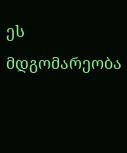ეს მდგომარეობა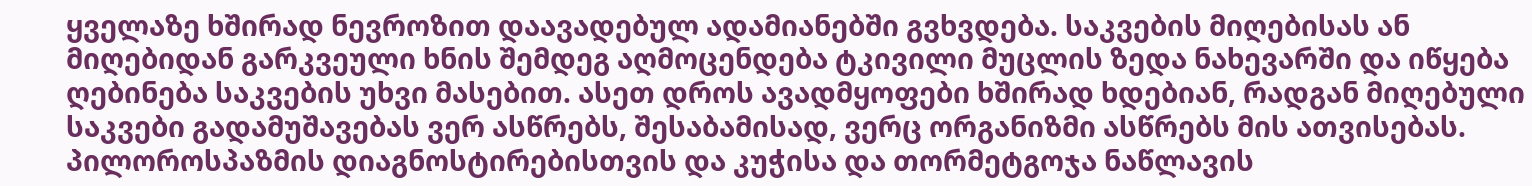ყველაზე ხშირად ნევროზით დაავადებულ ადამიანებში გვხვდება. საკვების მიღებისას ან მიღებიდან გარკვეული ხნის შემდეგ აღმოცენდება ტკივილი მუცლის ზედა ნახევარში და იწყება ღებინება საკვების უხვი მასებით. ასეთ დროს ავადმყოფები ხშირად ხდებიან, რადგან მიღებული საკვები გადამუშავებას ვერ ასწრებს, შესაბამისად, ვერც ორგანიზმი ასწრებს მის ათვისებას. პილოროსპაზმის დიაგნოსტირებისთვის და კუჭისა და თორმეტგოჯა ნაწლავის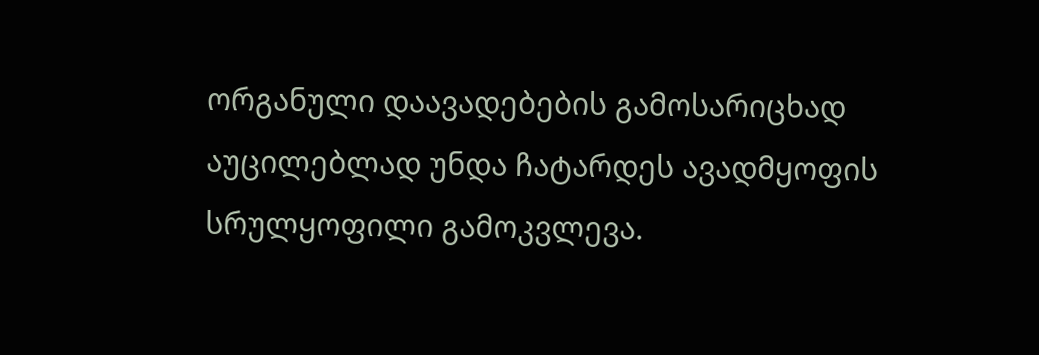ორგანული დაავადებების გამოსარიცხად აუცილებლად უნდა ჩატარდეს ავადმყოფის სრულყოფილი გამოკვლევა.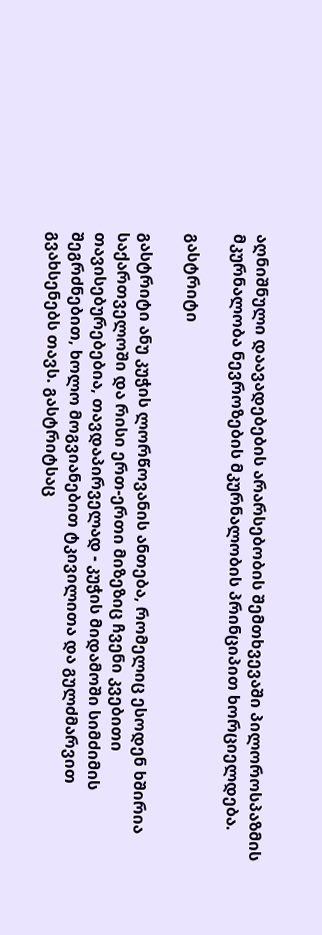აღნიშნული დაავადებების არარსებობის შემთხვევაში პილოროსპაზმის მკურნალობა ნევროზების მკურნალობის პრინციპით ხორციელდება.

გასტრიტი

გასტრიტი ანუ კუჭის ლორწოვანის ანთება, რომელიც ესოდენ ხშირია საქართველოში და რისი ერთ-ერთი მიზეზიც ჩვენი კვებითი თავისებურებებია, თავდაპირველად - კუჭის მიდამოში სიმძიმის შეგრძნებით, ხოლო მოგვიანებით ტკივილითა და გულძმარვით გვახსენებს თავს. გასტრიტსაც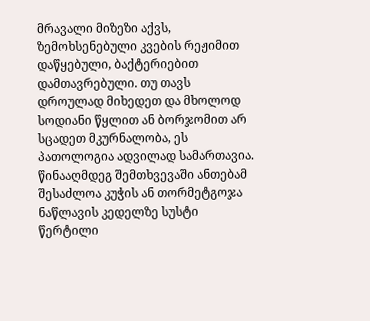მრავალი მიზეზი აქვს, ზემოხსენებული კვების რეჟიმით დაწყებული, ბაქტერიებით დამთავრებული. თუ თავს დროულად მიხედეთ და მხოლოდ სოდიანი წყლით ან ბორჯომით არ სცადეთ მკურნალობა, ეს პათოლოგია ადვილად სამართავია. წინააღმდეგ შემთხვევაში ანთებამ შესაძლოა კუჭის ან თორმეტგოჯა ნაწლავის კედელზე სუსტი წერტილი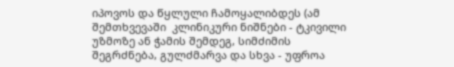იპოვოს და წყლული ჩამოყალიბდეს (ამ შემთხვევაში  კლინიკური ნიშნები - ტკივილი უზმოზე ან ჭამის შემდეგ, სიმძიმის შეგრძნება, გულძმარვა და სხვა - უფროა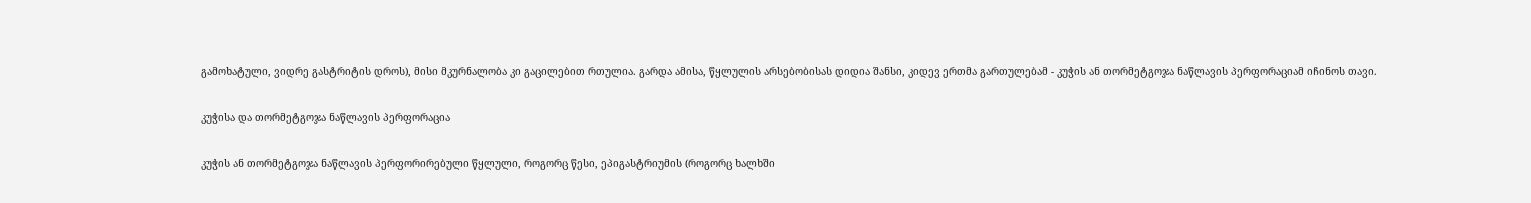გამოხატული, ვიდრე გასტრიტის დროს), მისი მკურნალობა კი გაცილებით რთულია. გარდა ამისა, წყლულის არსებობისას დიდია შანსი, კიდევ ერთმა გართულებამ - კუჭის ან თორმეტგოჯა ნაწლავის პერფორაციამ იჩინოს თავი.

კუჭისა და თორმეტგოჯა ნაწლავის პერფორაცია

კუჭის ან თორმეტგოჯა ნაწლავის პერფორირებული წყლული, როგორც წესი, ეპიგასტრიუმის (როგორც ხალხში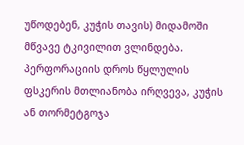უწოდებენ, კუჭის თავის) მიდამოში მწვავე ტკივილით ვლინდება. პერფორაციის დროს წყლულის ფსკერის მთლიანობა ირღვევა, კუჭის ან თორმეტგოჯა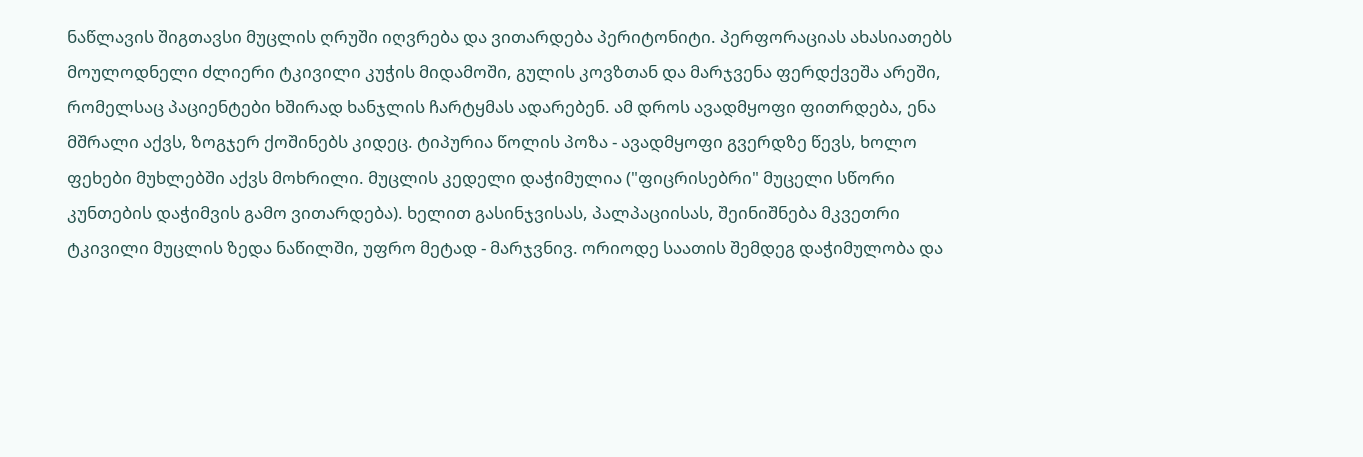ნაწლავის შიგთავსი მუცლის ღრუში იღვრება და ვითარდება პერიტონიტი. პერფორაციას ახასიათებს მოულოდნელი ძლიერი ტკივილი კუჭის მიდამოში, გულის კოვზთან და მარჯვენა ფერდქვეშა არეში, რომელსაც პაციენტები ხშირად ხანჯლის ჩარტყმას ადარებენ. ამ დროს ავადმყოფი ფითრდება, ენა მშრალი აქვს, ზოგჯერ ქოშინებს კიდეც. ტიპურია წოლის პოზა - ავადმყოფი გვერდზე წევს, ხოლო ფეხები მუხლებში აქვს მოხრილი. მუცლის კედელი დაჭიმულია ("ფიცრისებრი" მუცელი სწორი კუნთების დაჭიმვის გამო ვითარდება). ხელით გასინჯვისას, პალპაციისას, შეინიშნება მკვეთრი ტკივილი მუცლის ზედა ნაწილში, უფრო მეტად - მარჯვნივ. ორიოდე საათის შემდეგ დაჭიმულობა და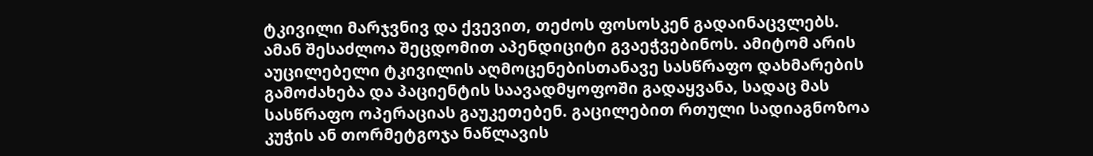ტკივილი მარჯვნივ და ქვევით, თეძოს ფოსოსკენ გადაინაცვლებს. ამან შესაძლოა შეცდომით აპენდიციტი გვაეჭვებინოს. ამიტომ არის აუცილებელი ტკივილის აღმოცენებისთანავე სასწრაფო დახმარების გამოძახება და პაციენტის საავადმყოფოში გადაყვანა, სადაც მას სასწრაფო ოპერაციას გაუკეთებენ. გაცილებით რთული სადიაგნოზოა კუჭის ან თორმეტგოჯა ნაწლავის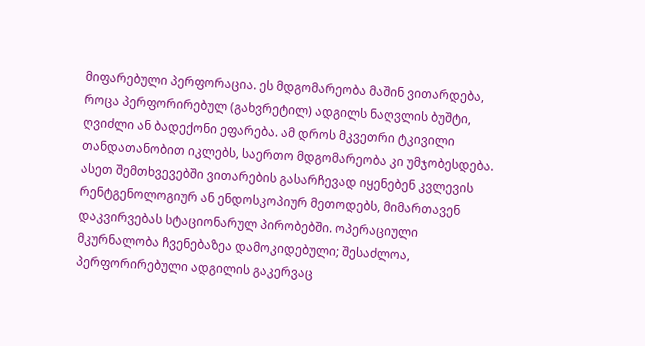მიფარებული პერფორაცია. ეს მდგომარეობა მაშინ ვითარდება, როცა პერფორირებულ (გახვრეტილ) ადგილს ნაღვლის ბუშტი, ღვიძლი ან ბადექონი ეფარება. ამ დროს მკვეთრი ტკივილი თანდათანობით იკლებს, საერთო მდგომარეობა კი უმჯობესდება. ასეთ შემთხვევებში ვითარების გასარჩევად იყენებენ კვლევის რენტგენოლოგიურ ან ენდოსკოპიურ მეთოდებს, მიმართავენ დაკვირვებას სტაციონარულ პირობებში. ოპერაციული მკურნალობა ჩვენებაზეა დამოკიდებული; შესაძლოა, პერფორირებული ადგილის გაკერვაც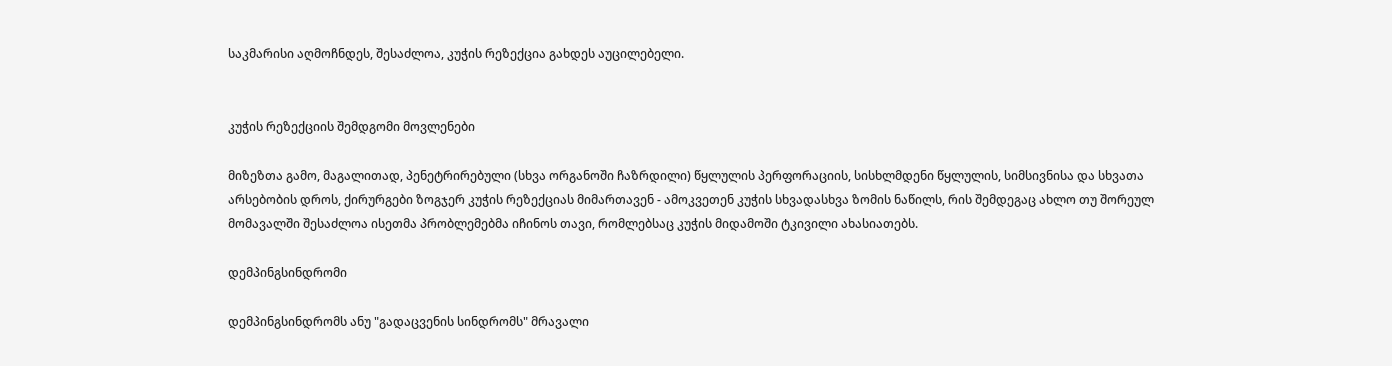საკმარისი აღმოჩნდეს, შესაძლოა, კუჭის რეზექცია გახდეს აუცილებელი.


კუჭის რეზექციის შემდგომი მოვლენები

მიზეზთა გამო, მაგალითად, პენეტრირებული (სხვა ორგანოში ჩაზრდილი) წყლულის პერფორაციის, სისხლმდენი წყლულის, სიმსივნისა და სხვათა არსებობის დროს, ქირურგები ზოგჯერ კუჭის რეზექციას მიმართავენ - ამოკვეთენ კუჭის სხვადასხვა ზომის ნაწილს, რის შემდეგაც ახლო თუ შორეულ მომავალში შესაძლოა ისეთმა პრობლემებმა იჩინოს თავი, რომლებსაც კუჭის მიდამოში ტკივილი ახასიათებს.

დემპინგსინდრომი

დემპინგსინდრომს ანუ "გადაცვენის სინდრომს" მრავალი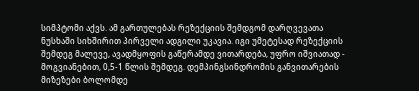სიმპტომი აქვს. ამ გართულებას რეზექციის შემდგომ დარღვევათა ნუსხაში სიხშირით პირველი ადგილი უკავია. იგი უმეტესად რეზექციის შემდეგ მალევე, ავადმყოფის გაწერამდე ვითარდება, უფრო იშვიათად - მოგვიანებით, 0,5-1 წლის შემდეგ. დემპინგსინდრომის განვითარების მიზეზები ბოლომდე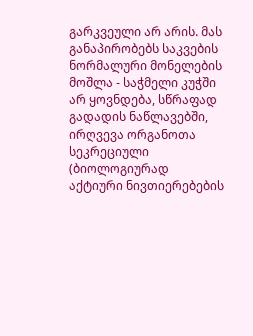გარკვეული არ არის. მას განაპირობებს საკვების ნორმალური მონელების მოშლა - საჭმელი კუჭში არ ყოვნდება, სწრაფად გადადის ნაწლავებში, ირღვევა ორგანოთა სეკრეციული (ბიოლოგიურად აქტიური ნივთიერებების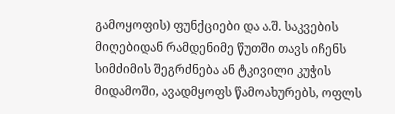გამოყოფის) ფუნქციები და ა.შ. საკვების მიღებიდან რამდენიმე წუთში თავს იჩენს სიმძიმის შეგრძნება ან ტკივილი კუჭის მიდამოში, ავადმყოფს წამოახურებს, ოფლს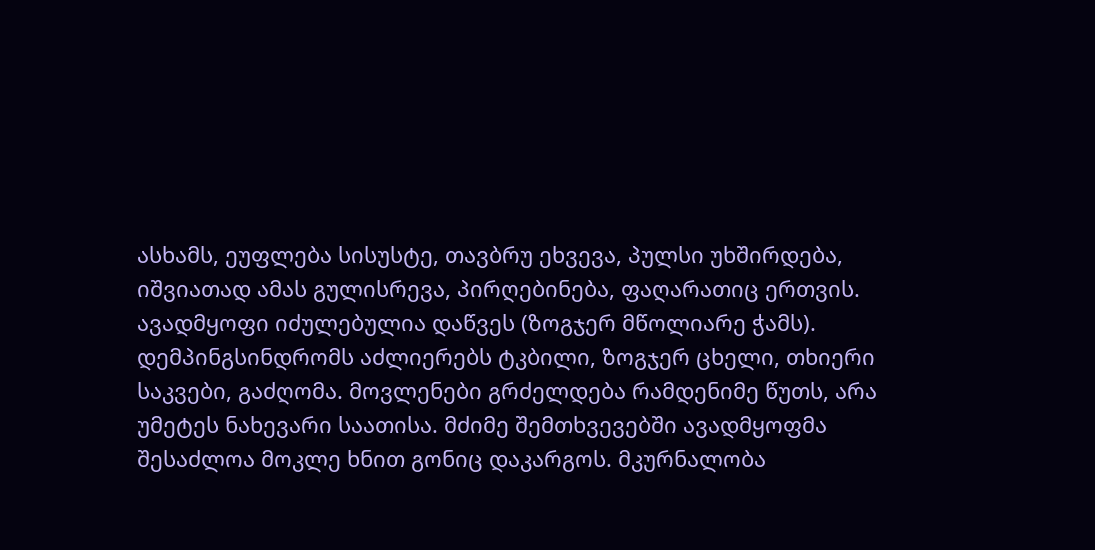ასხამს, ეუფლება სისუსტე, თავბრუ ეხვევა, პულსი უხშირდება, იშვიათად ამას გულისრევა, პირღებინება, ფაღარათიც ერთვის. ავადმყოფი იძულებულია დაწვეს (ზოგჯერ მწოლიარე ჭამს). დემპინგსინდრომს აძლიერებს ტკბილი, ზოგჯერ ცხელი, თხიერი საკვები, გაძღომა. მოვლენები გრძელდება რამდენიმე წუთს, არა უმეტეს ნახევარი საათისა. მძიმე შემთხვევებში ავადმყოფმა შესაძლოა მოკლე ხნით გონიც დაკარგოს. მკურნალობა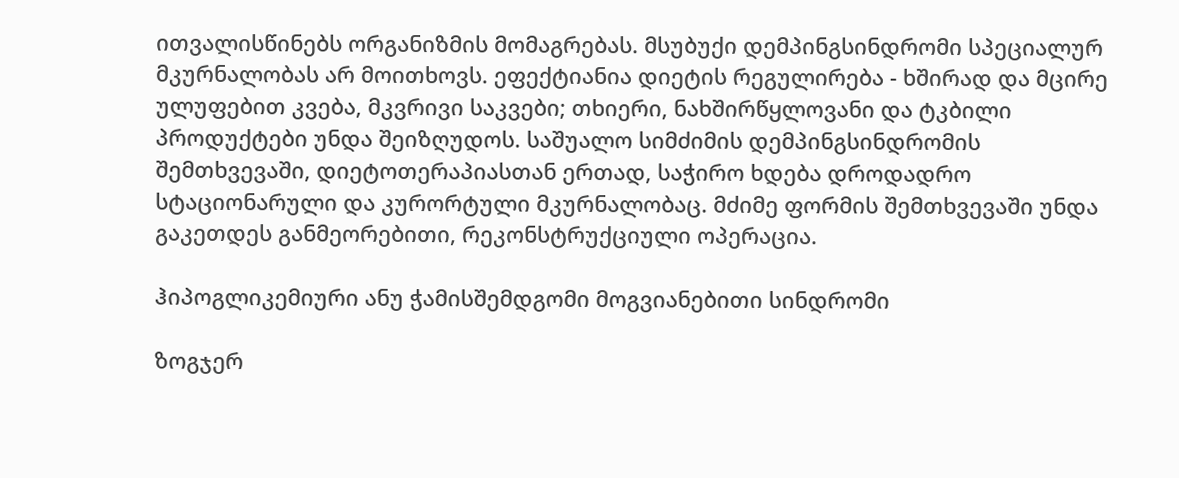ითვალისწინებს ორგანიზმის მომაგრებას. მსუბუქი დემპინგსინდრომი სპეციალურ მკურნალობას არ მოითხოვს. ეფექტიანია დიეტის რეგულირება - ხშირად და მცირე ულუფებით კვება, მკვრივი საკვები; თხიერი, ნახშირწყლოვანი და ტკბილი პროდუქტები უნდა შეიზღუდოს. საშუალო სიმძიმის დემპინგსინდრომის შემთხვევაში, დიეტოთერაპიასთან ერთად, საჭირო ხდება დროდადრო სტაციონარული და კურორტული მკურნალობაც. მძიმე ფორმის შემთხვევაში უნდა გაკეთდეს განმეორებითი, რეკონსტრუქციული ოპერაცია.

ჰიპოგლიკემიური ანუ ჭამისშემდგომი მოგვიანებითი სინდრომი

ზოგჯერ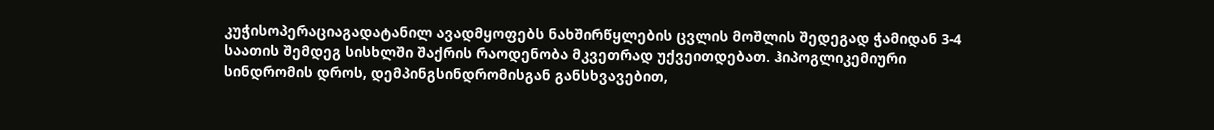კუჭისოპერაციაგადატანილ ავადმყოფებს ნახშირწყლების ცვლის მოშლის შედეგად ჭამიდან 3-4 საათის შემდეგ სისხლში შაქრის რაოდენობა მკვეთრად უქვეითდებათ. ჰიპოგლიკემიური სინდრომის დროს, დემპინგსინდრომისგან განსხვავებით,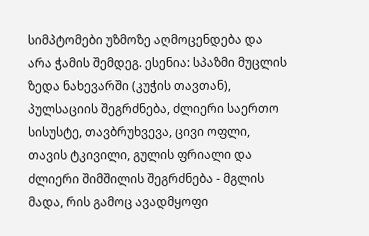სიმპტომები უზმოზე აღმოცენდება და არა ჭამის შემდეგ. ესენია: სპაზმი მუცლის ზედა ნახევარში (კუჭის თავთან), პულსაციის შეგრძნება, ძლიერი საერთო სისუსტე, თავბრუხვევა, ცივი ოფლი, თავის ტკივილი, გულის ფრიალი და ძლიერი შიმშილის შეგრძნება - მგლის მადა, რის გამოც ავადმყოფი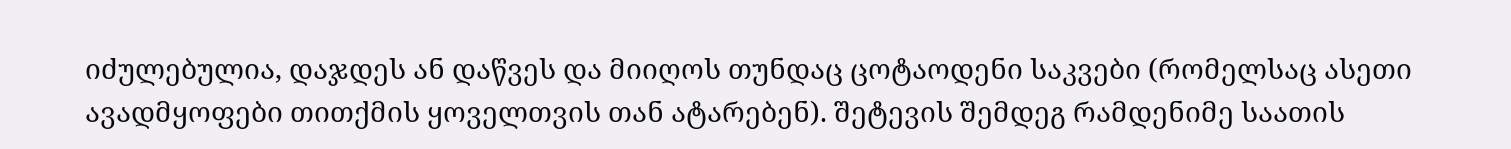იძულებულია, დაჯდეს ან დაწვეს და მიიღოს თუნდაც ცოტაოდენი საკვები (რომელსაც ასეთი ავადმყოფები თითქმის ყოველთვის თან ატარებენ). შეტევის შემდეგ რამდენიმე საათის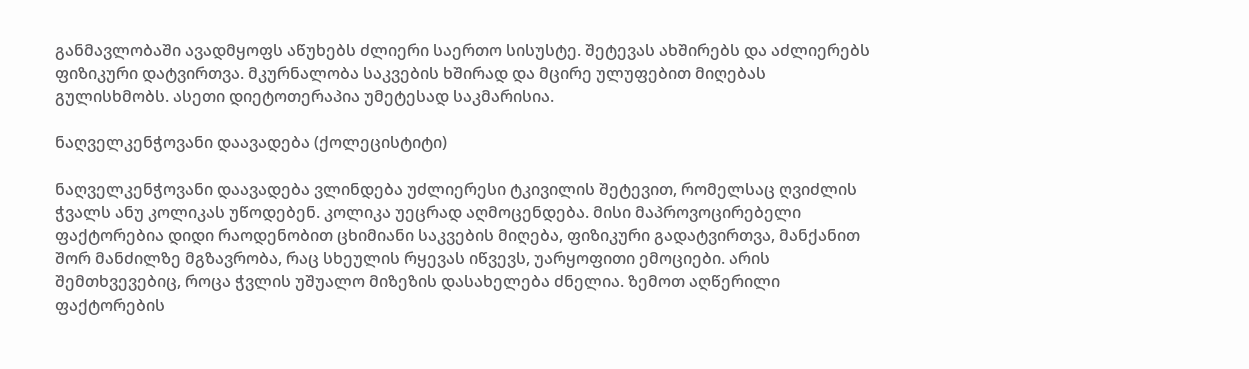განმავლობაში ავადმყოფს აწუხებს ძლიერი საერთო სისუსტე. შეტევას ახშირებს და აძლიერებს ფიზიკური დატვირთვა. მკურნალობა საკვების ხშირად და მცირე ულუფებით მიღებას გულისხმობს. ასეთი დიეტოთერაპია უმეტესად საკმარისია.

ნაღველკენჭოვანი დაავადება (ქოლეცისტიტი)

ნაღველკენჭოვანი დაავადება ვლინდება უძლიერესი ტკივილის შეტევით, რომელსაც ღვიძლის ჭვალს ანუ კოლიკას უწოდებენ. კოლიკა უეცრად აღმოცენდება. მისი მაპროვოცირებელი ფაქტორებია დიდი რაოდენობით ცხიმიანი საკვების მიღება, ფიზიკური გადატვირთვა, მანქანით შორ მანძილზე მგზავრობა, რაც სხეულის რყევას იწვევს, უარყოფითი ემოციები. არის შემთხვევებიც, როცა ჭვლის უშუალო მიზეზის დასახელება ძნელია. ზემოთ აღწერილი ფაქტორების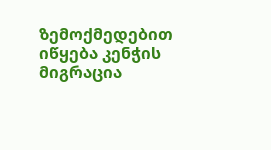ზემოქმედებით იწყება კენჭის მიგრაცია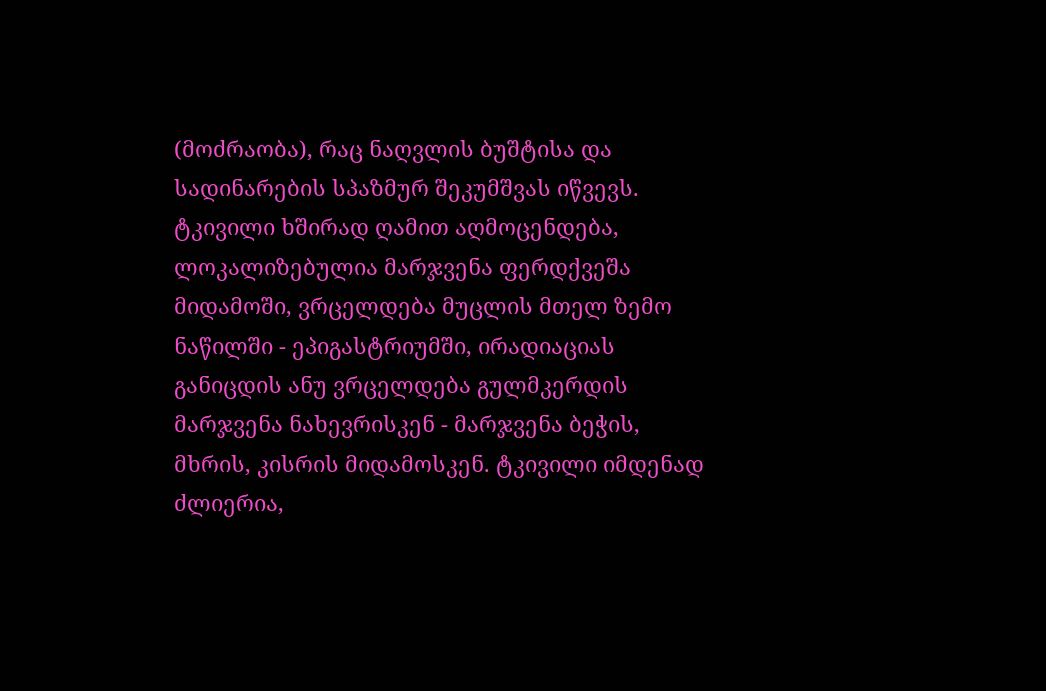(მოძრაობა), რაც ნაღვლის ბუშტისა და სადინარების სპაზმურ შეკუმშვას იწვევს. ტკივილი ხშირად ღამით აღმოცენდება, ლოკალიზებულია მარჯვენა ფერდქვეშა მიდამოში, ვრცელდება მუცლის მთელ ზემო ნაწილში - ეპიგასტრიუმში, ირადიაციას განიცდის ანუ ვრცელდება გულმკერდის მარჯვენა ნახევრისკენ - მარჯვენა ბეჭის, მხრის, კისრის მიდამოსკენ. ტკივილი იმდენად ძლიერია,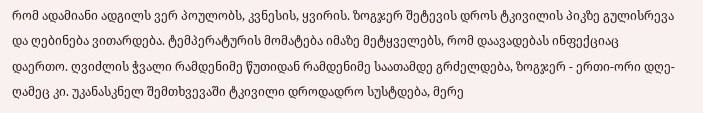რომ ადამიანი ადგილს ვერ პოულობს, კვნესის, ყვირის. ზოგჯერ შეტევის დროს ტკივილის პიკზე გულისრევა და ღებინება ვითარდება. ტემპერატურის მომატება იმაზე მეტყველებს, რომ დაავადებას ინფექციაც დაერთო. ღვიძლის ჭვალი რამდენიმე წუთიდან რამდენიმე საათამდე გრძელდება, ზოგჯერ - ერთი-ორი დღე-ღამეც კი. უკანასკნელ შემთხვევაში ტკივილი დროდადრო სუსტდება, მერე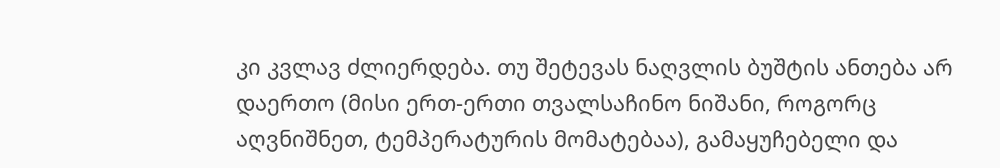კი კვლავ ძლიერდება. თუ შეტევას ნაღვლის ბუშტის ანთება არ დაერთო (მისი ერთ-ერთი თვალსაჩინო ნიშანი, როგორც აღვნიშნეთ, ტემპერატურის მომატებაა), გამაყუჩებელი და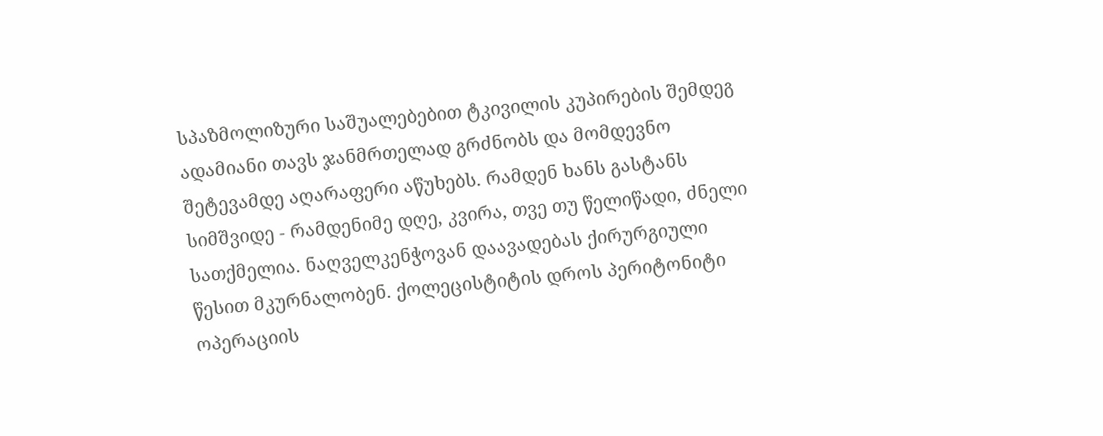სპაზმოლიზური საშუალებებით ტკივილის კუპირების შემდეგ ადამიანი თავს ჯანმრთელად გრძნობს და მომდევნო შეტევამდე აღარაფერი აწუხებს. რამდენ ხანს გასტანს სიმშვიდე - რამდენიმე დღე, კვირა, თვე თუ წელიწადი, ძნელი სათქმელია. ნაღველკენჭოვან დაავადებას ქირურგიული წესით მკურნალობენ. ქოლეცისტიტის დროს პერიტონიტი ოპერაციის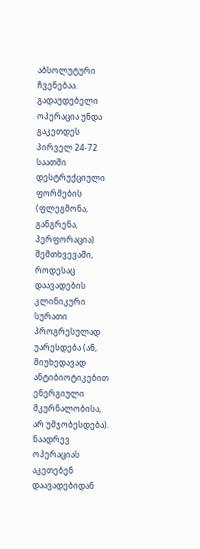აბსოლუტური ჩვენებაა. გადაუდებელი ოპერაცია უნდა გაკეთდეს პირველ 24-72 საათში დესტრუქციული ფორმების (ფლეგმონა, განგრენა, პერფორაცია) შემთხვევაში, როდესაც დაავადების კლინიკური სურათი პროგრესულად უარესდება (ან, მიუხედავად ანტიბიოტიკებით ენერგიული მკურნალობისა, არ უმჯობესდება). ნაადრევ ოპერაციას აკეთებენ დაავადებიდან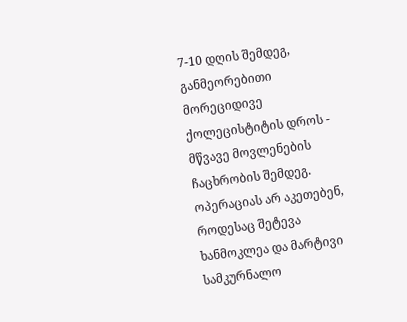7-10 დღის შემდეგ, განმეორებითი მორეციდივე ქოლეცისტიტის დროს - მწვავე მოვლენების ჩაცხრობის შემდეგ. ოპერაციას არ აკეთებენ, როდესაც შეტევა ხანმოკლეა და მარტივი სამკურნალო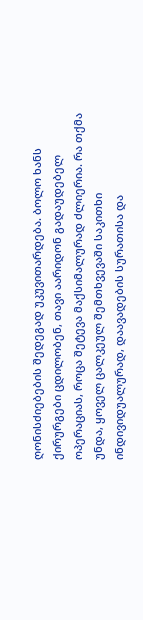ღონისძიებების შედეგად უკუვითარდება. ბოლო ხანს ქირურგები ცდილობენ, თავი აარიდონ გადაუდებელ ოპერაციას, როცა შეტევა მაქსიმალურად ძლიერია. რა თქმა უნდა, ყოველ ცალკეულ შემთხვევაში საკითხი ინდივიდუალურად, დაავადების სურათისა და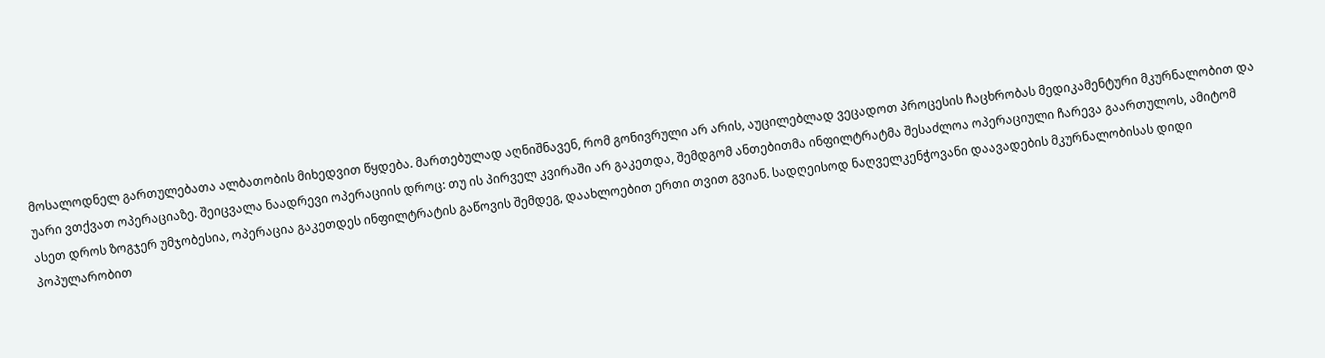მოსალოდნელ გართულებათა ალბათობის მიხედვით წყდება. მართებულად აღნიშნავენ, რომ გონივრული არ არის, აუცილებლად ვეცადოთ პროცესის ჩაცხრობას მედიკამენტური მკურნალობით და უარი ვთქვათ ოპერაციაზე. შეიცვალა ნაადრევი ოპერაციის დროც: თუ ის პირველ კვირაში არ გაკეთდა, შემდგომ ანთებითმა ინფილტრატმა შესაძლოა ოპერაციული ჩარევა გაართულოს, ამიტომ ასეთ დროს ზოგჯერ უმჯობესია, ოპერაცია გაკეთდეს ინფილტრატის გაწოვის შემდეგ, დაახლოებით ერთი თვით გვიან. სადღეისოდ ნაღველკენჭოვანი დაავადების მკურნალობისას დიდი პოპულარობით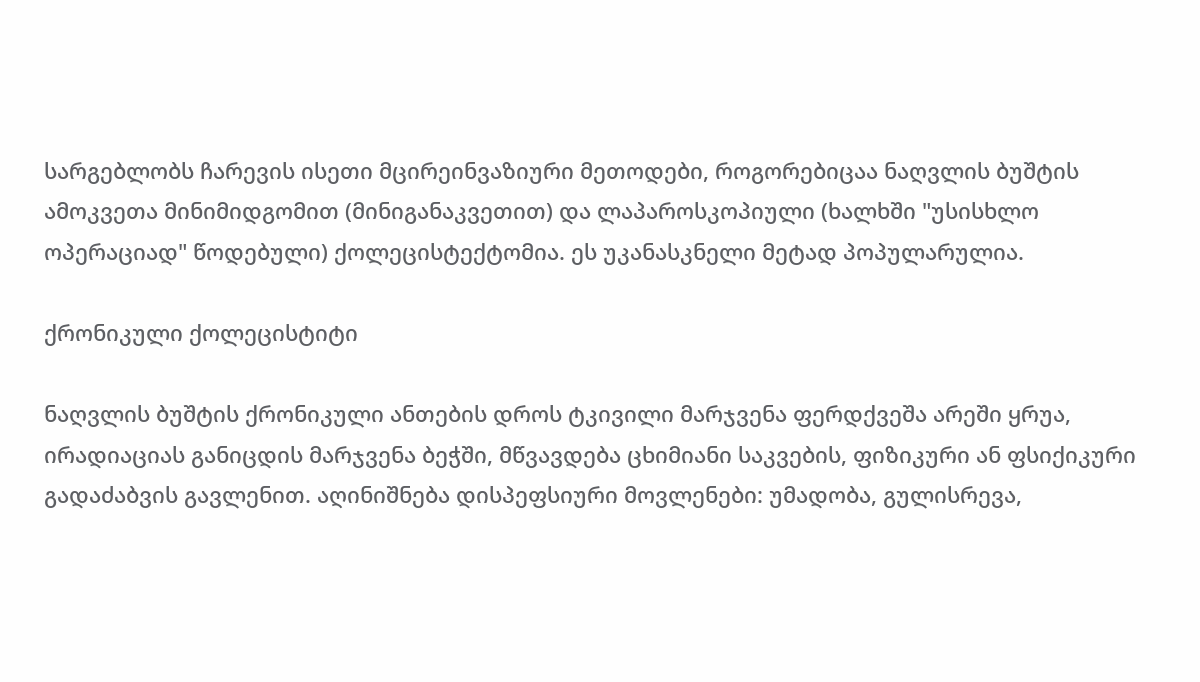სარგებლობს ჩარევის ისეთი მცირეინვაზიური მეთოდები, როგორებიცაა ნაღვლის ბუშტის ამოკვეთა მინიმიდგომით (მინიგანაკვეთით) და ლაპაროსკოპიული (ხალხში "უსისხლო ოპერაციად" წოდებული) ქოლეცისტექტომია. ეს უკანასკნელი მეტად პოპულარულია.

ქრონიკული ქოლეცისტიტი

ნაღვლის ბუშტის ქრონიკული ანთების დროს ტკივილი მარჯვენა ფერდქვეშა არეში ყრუა, ირადიაციას განიცდის მარჯვენა ბეჭში, მწვავდება ცხიმიანი საკვების, ფიზიკური ან ფსიქიკური გადაძაბვის გავლენით. აღინიშნება დისპეფსიური მოვლენები: უმადობა, გულისრევა,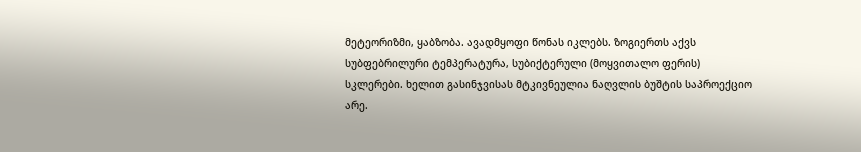მეტეორიზმი, ყაბზობა. ავადმყოფი წონას იკლებს. ზოგიერთს აქვს სუბფებრილური ტემპერატურა, სუბიქტერული (მოყვითალო ფერის) სკლერები. ხელით გასინჯვისას მტკივნეულია ნაღვლის ბუშტის საპროექციო არე.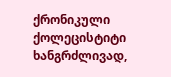ქრონიკული ქოლეცისტიტი ხანგრძლივად,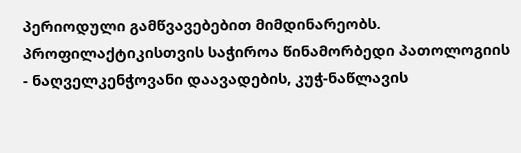პერიოდული გამწვავებებით მიმდინარეობს. პროფილაქტიკისთვის საჭიროა წინამორბედი პათოლოგიის - ნაღველკენჭოვანი დაავადების, კუჭ-ნაწლავის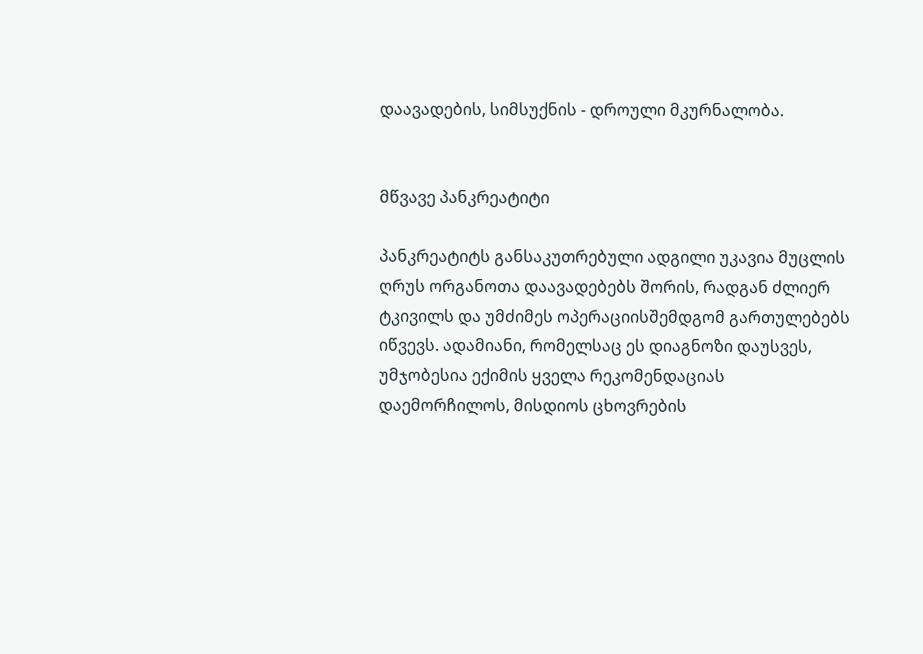დაავადების, სიმსუქნის - დროული მკურნალობა.


მწვავე პანკრეატიტი

პანკრეატიტს განსაკუთრებული ადგილი უკავია მუცლის ღრუს ორგანოთა დაავადებებს შორის, რადგან ძლიერ ტკივილს და უმძიმეს ოპერაციისშემდგომ გართულებებს იწვევს. ადამიანი, რომელსაც ეს დიაგნოზი დაუსვეს, უმჯობესია ექიმის ყველა რეკომენდაციას დაემორჩილოს, მისდიოს ცხოვრების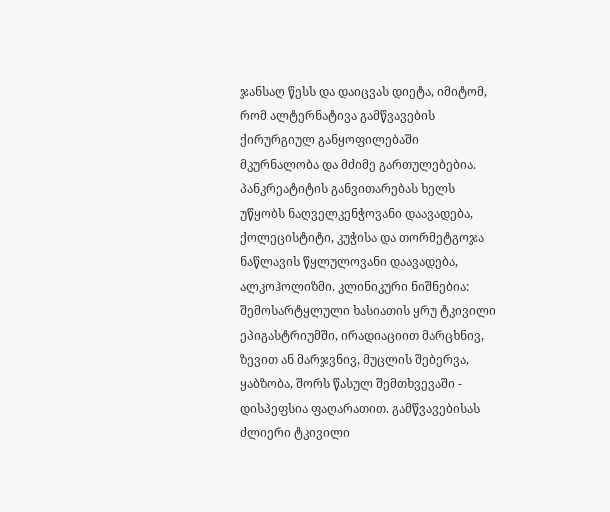ჯანსაღ წესს და დაიცვას დიეტა, იმიტომ, რომ ალტერნატივა გამწვავების ქირურგიულ განყოფილებაში მკურნალობა და მძიმე გართულებებია. პანკრეატიტის განვითარებას ხელს უწყობს ნაღველკენჭოვანი დაავადება, ქოლეცისტიტი, კუჭისა და თორმეტგოჯა ნაწლავის წყლულოვანი დაავადება, ალკოჰოლიზმი. კლინიკური ნიშნებია: შემოსარტყლული ხასიათის ყრუ ტკივილი ეპიგასტრიუმში, ირადიაციით მარცხნივ, ზევით ან მარჯვნივ, მუცლის შებერვა, ყაბზობა, შორს წასულ შემთხვევაში - დისპეფსია ფაღარათით. გამწვავებისას ძლიერი ტკივილი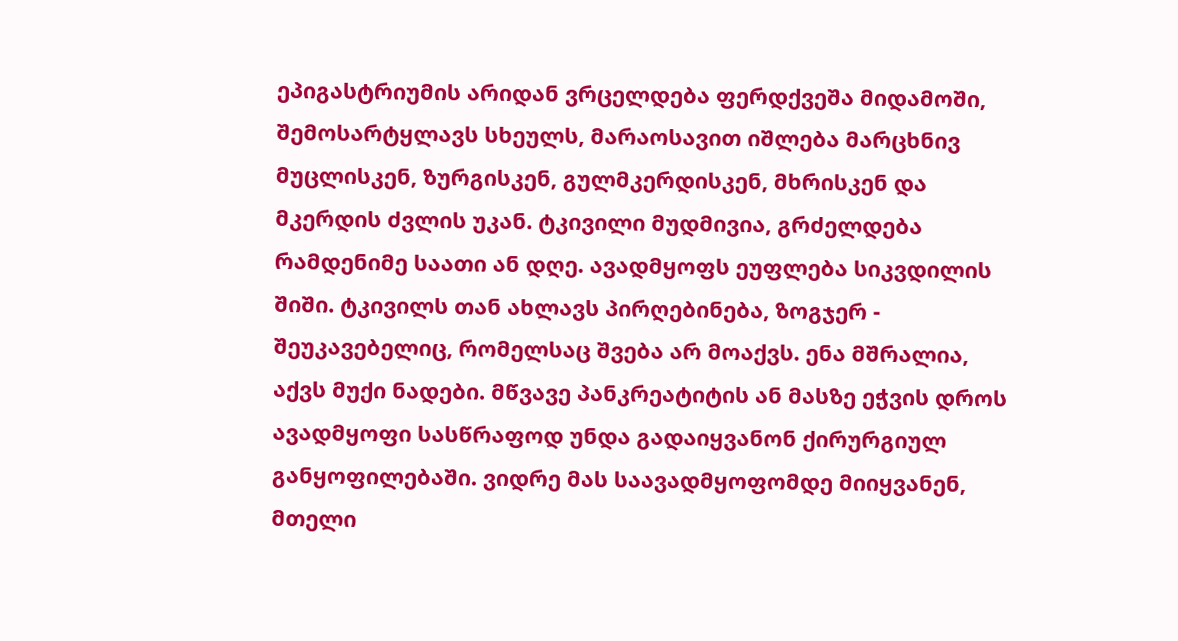ეპიგასტრიუმის არიდან ვრცელდება ფერდქვეშა მიდამოში, შემოსარტყლავს სხეულს, მარაოსავით იშლება მარცხნივ მუცლისკენ, ზურგისკენ, გულმკერდისკენ, მხრისკენ და მკერდის ძვლის უკან. ტკივილი მუდმივია, გრძელდება რამდენიმე საათი ან დღე. ავადმყოფს ეუფლება სიკვდილის შიში. ტკივილს თან ახლავს პირღებინება, ზოგჯერ - შეუკავებელიც, რომელსაც შვება არ მოაქვს. ენა მშრალია, აქვს მუქი ნადები. მწვავე პანკრეატიტის ან მასზე ეჭვის დროს ავადმყოფი სასწრაფოდ უნდა გადაიყვანონ ქირურგიულ განყოფილებაში. ვიდრე მას საავადმყოფომდე მიიყვანენ, მთელი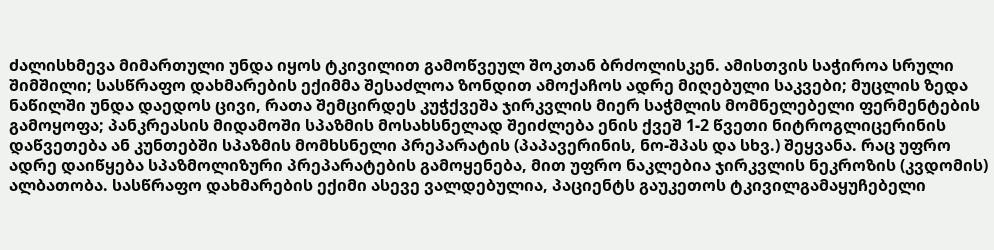ძალისხმევა მიმართული უნდა იყოს ტკივილით გამოწვეულ შოკთან ბრძოლისკენ. ამისთვის საჭიროა სრული შიმშილი; სასწრაფო დახმარების ექიმმა შესაძლოა ზონდით ამოქაჩოს ადრე მიღებული საკვები; მუცლის ზედა ნაწილში უნდა დაედოს ცივი, რათა შემცირდეს კუჭქვეშა ჯირკვლის მიერ საჭმლის მომნელებელი ფერმენტების გამოყოფა; პანკრეასის მიდამოში სპაზმის მოსახსნელად შეიძლება ენის ქვეშ 1-2 წვეთი ნიტროგლიცერინის დაწვეთება ან კუნთებში სპაზმის მომხსნელი პრეპარატის (პაპავერინის, ნო-შპას და სხვ.) შეყვანა. რაც უფრო ადრე დაიწყება სპაზმოლიზური პრეპარატების გამოყენება, მით უფრო ნაკლებია ჯირკვლის ნეკროზის (კვდომის) ალბათობა. სასწრაფო დახმარების ექიმი ასევე ვალდებულია, პაციენტს გაუკეთოს ტკივილგამაყუჩებელი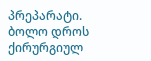პრეპარატი. ბოლო დროს ქირურგიულ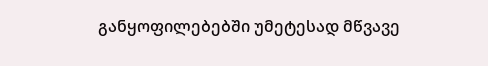განყოფილებებში უმეტესად მწვავე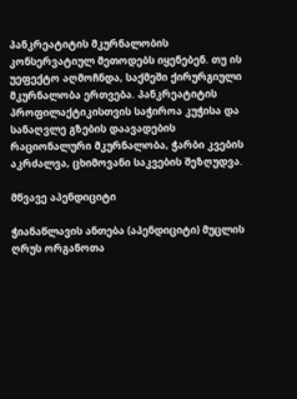პანკრეატიტის მკურნალობის კონსერვატიულ მეთოდებს იყენებენ. თუ ის უეფექტო აღმოჩნდა, საქმეში ქირურგიული მკურნალობა ერთვება. პანკრეატიტის პროფილაქტიკისთვის საჭიროა კუჭისა და სანაღვლე გზების დაავადების რაციონალური მკურნალობა, ჭარბი კვების აკრძალვა, ცხიმოვანი საკვების შეზღუდვა.

მწვავე აპენდიციტი

ჭიანაწლავის ანთება (აპენდიციტი) მუცლის ღრუს ორგანოთა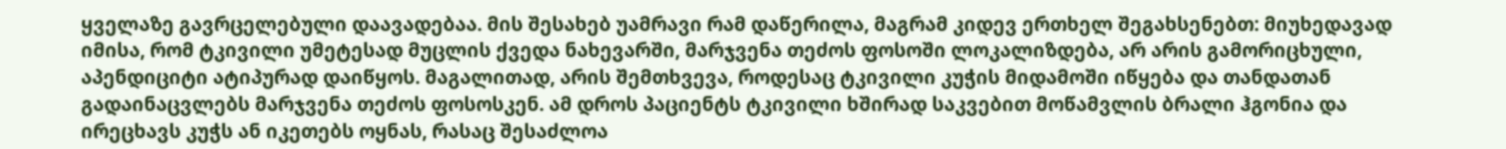ყველაზე გავრცელებული დაავადებაა. მის შესახებ უამრავი რამ დაწერილა, მაგრამ კიდევ ერთხელ შეგახსენებთ: მიუხედავად იმისა, რომ ტკივილი უმეტესად მუცლის ქვედა ნახევარში, მარჯვენა თეძოს ფოსოში ლოკალიზდება, არ არის გამორიცხული, აპენდიციტი ატიპურად დაიწყოს. მაგალითად, არის შემთხვევა, როდესაც ტკივილი კუჭის მიდამოში იწყება და თანდათან გადაინაცვლებს მარჯვენა თეძოს ფოსოსკენ. ამ დროს პაციენტს ტკივილი ხშირად საკვებით მოწამვლის ბრალი ჰგონია და ირეცხავს კუჭს ან იკეთებს ოყნას, რასაც შესაძლოა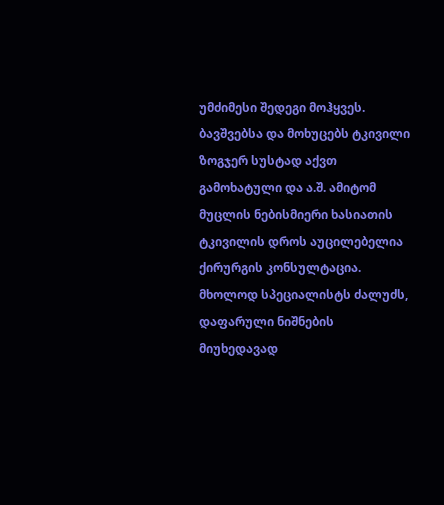უმძიმესი შედეგი მოჰყვეს. ბავშვებსა და მოხუცებს ტკივილი ზოგჯერ სუსტად აქვთ გამოხატული და ა.შ. ამიტომ მუცლის ნებისმიერი ხასიათის ტკივილის დროს აუცილებელია ქირურგის კონსულტაცია. მხოლოდ სპეციალისტს ძალუძს, დაფარული ნიშნების მიუხედავად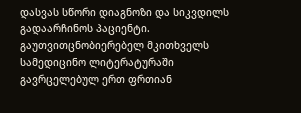დასვას სწორი დიაგნოზი და სიკვდილს გადაარჩინოს პაციენტი. გაუთვითცნობიერებელ მკითხველს სამედიცინო ლიტერატურაში გავრცელებულ ერთ ფრთიან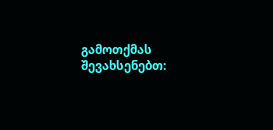გამოთქმას შევახსენებთ: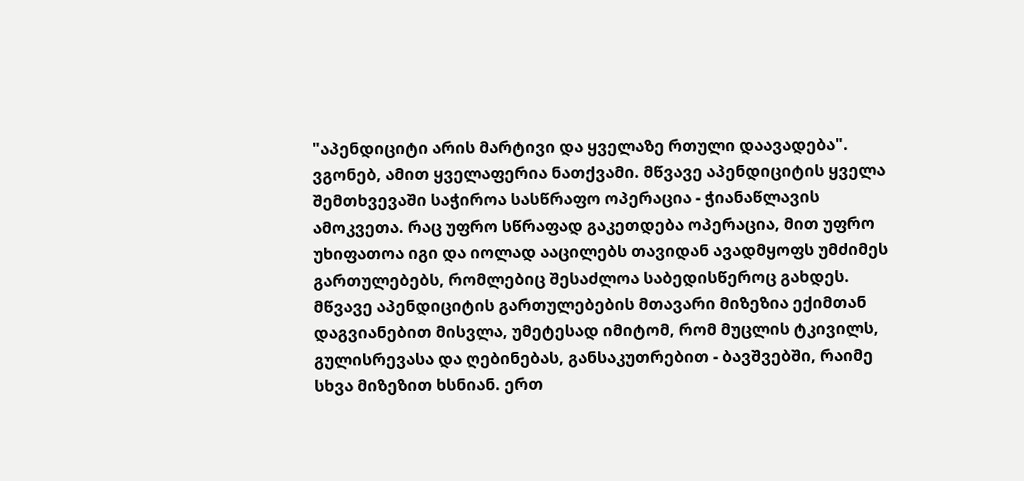"აპენდიციტი არის მარტივი და ყველაზე რთული დაავადება". ვგონებ, ამით ყველაფერია ნათქვამი. მწვავე აპენდიციტის ყველა შემთხვევაში საჭიროა სასწრაფო ოპერაცია - ჭიანაწლავის ამოკვეთა. რაც უფრო სწრაფად გაკეთდება ოპერაცია, მით უფრო უხიფათოა იგი და იოლად ააცილებს თავიდან ავადმყოფს უმძიმეს გართულებებს, რომლებიც შესაძლოა საბედისწეროც გახდეს. მწვავე აპენდიციტის გართულებების მთავარი მიზეზია ექიმთან დაგვიანებით მისვლა, უმეტესად იმიტომ, რომ მუცლის ტკივილს, გულისრევასა და ღებინებას, განსაკუთრებით - ბავშვებში, რაიმე სხვა მიზეზით ხსნიან. ერთ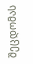შეცდომას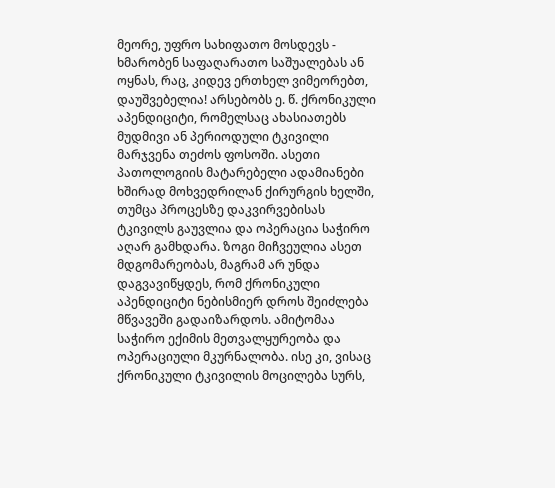მეორე, უფრო სახიფათო მოსდევს - ხმარობენ საფაღარათო საშუალებას ან ოყნას, რაც, კიდევ ერთხელ ვიმეორებთ, დაუშვებელია! არსებობს ე. წ. ქრონიკული აპენდიციტი, რომელსაც ახასიათებს მუდმივი ან პერიოდული ტკივილი მარჯვენა თეძოს ფოსოში. ასეთი პათოლოგიის მატარებელი ადამიანები ხშირად მოხვედრილან ქირურგის ხელში, თუმცა პროცესზე დაკვირვებისას ტკივილს გაუვლია და ოპერაცია საჭირო აღარ გამხდარა. ზოგი მიჩვეულია ასეთ მდგომარეობას, მაგრამ არ უნდა დაგვავიწყდეს, რომ ქრონიკული აპენდიციტი ნებისმიერ დროს შეიძლება მწვავეში გადაიზარდოს. ამიტომაა საჭირო ექიმის მეთვალყურეობა და ოპერაციული მკურნალობა. ისე კი, ვისაც ქრონიკული ტკივილის მოცილება სურს,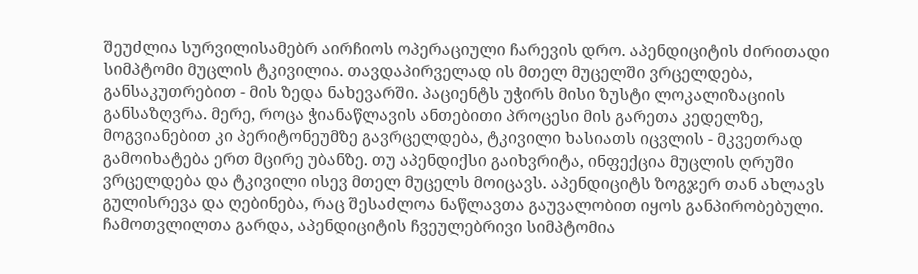შეუძლია სურვილისამებრ აირჩიოს ოპერაციული ჩარევის დრო. აპენდიციტის ძირითადი სიმპტომი მუცლის ტკივილია. თავდაპირველად ის მთელ მუცელში ვრცელდება, განსაკუთრებით - მის ზედა ნახევარში. პაციენტს უჭირს მისი ზუსტი ლოკალიზაციის განსაზღვრა. მერე, როცა ჭიანაწლავის ანთებითი პროცესი მის გარეთა კედელზე, მოგვიანებით კი პერიტონეუმზე გავრცელდება, ტკივილი ხასიათს იცვლის - მკვეთრად გამოიხატება ერთ მცირე უბანზე. თუ აპენდიქსი გაიხვრიტა, ინფექცია მუცლის ღრუში ვრცელდება და ტკივილი ისევ მთელ მუცელს მოიცავს. აპენდიციტს ზოგჯერ თან ახლავს გულისრევა და ღებინება, რაც შესაძლოა ნაწლავთა გაუვალობით იყოს განპირობებული. ჩამოთვლილთა გარდა, აპენდიციტის ჩვეულებრივი სიმპტომია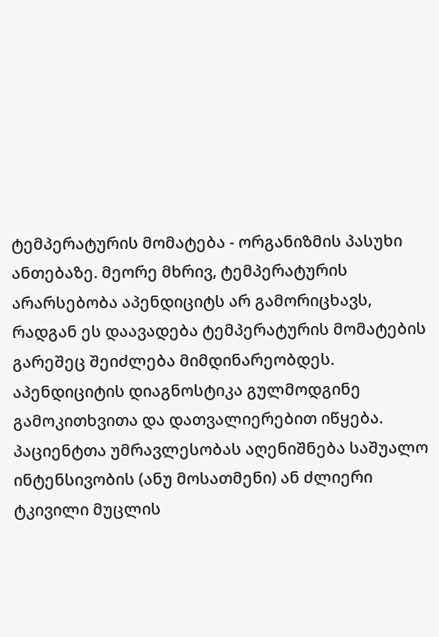ტემპერატურის მომატება - ორგანიზმის პასუხი ანთებაზე. მეორე მხრივ, ტემპერატურის არარსებობა აპენდიციტს არ გამორიცხავს, რადგან ეს დაავადება ტემპერატურის მომატების გარეშეც შეიძლება მიმდინარეობდეს. აპენდიციტის დიაგნოსტიკა გულმოდგინე გამოკითხვითა და დათვალიერებით იწყება. პაციენტთა უმრავლესობას აღენიშნება საშუალო ინტენსივობის (ანუ მოსათმენი) ან ძლიერი ტკივილი მუცლის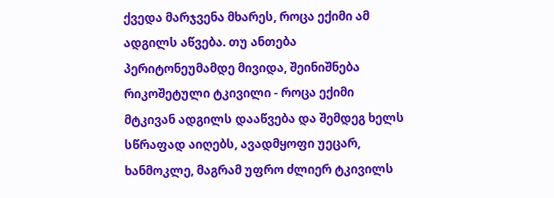ქვედა მარჯვენა მხარეს, როცა ექიმი ამ ადგილს აწვება. თუ ანთება პერიტონეუმამდე მივიდა, შეინიშნება რიკოშეტული ტკივილი - როცა ექიმი მტკივან ადგილს დააწვება და შემდეგ ხელს სწრაფად აიღებს, ავადმყოფი უეცარ, ხანმოკლე, მაგრამ უფრო ძლიერ ტკივილს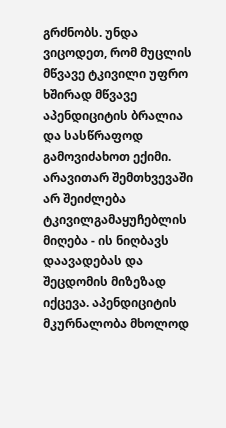გრძნობს. უნდა ვიცოდეთ, რომ მუცლის მწვავე ტკივილი უფრო ხშირად მწვავე აპენდიციტის ბრალია და სასწრაფოდ გამოვიძახოთ ექიმი. არავითარ შემთხვევაში არ შეიძლება ტკივილგამაყუჩებლის მიღება - ის ნიღბავს დაავადებას და შეცდომის მიზეზად იქცევა. აპენდიციტის მკურნალობა მხოლოდ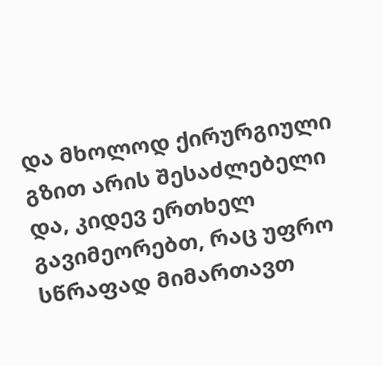და მხოლოდ ქირურგიული გზით არის შესაძლებელი და, კიდევ ერთხელ გავიმეორებთ, რაც უფრო სწრაფად მიმართავთ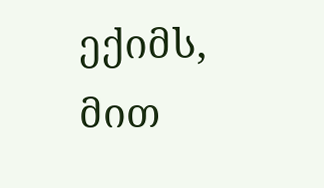ექიმს, მით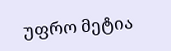უფრო მეტია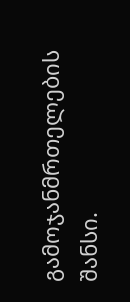გამოჯანმრთელების შანსი.